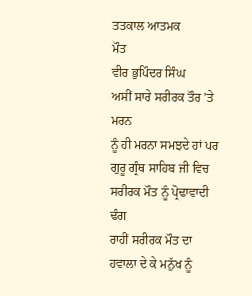ਤਤਕਾਲ ਆਤਮਕ
ਮੌਤ
ਵੀਰ ਭੁਪਿੰਦਰ ਸਿੰਘ
ਅਸੀਂ ਸਾਰੇ ਸਰੀਰਕ ਤੌਰ ’ਤੇ ਮਰਨ
ਨੂੰ ਹੀ ਮਰਨਾ ਸਮਝਦੇ ਹਾਂ ਪਰ ਗੁਰੂ ਗ੍ਰੰਥ ਸਾਹਿਬ ਜੀ ਵਿਚ ਸਰੀਰਕ ਮੌਤ ਨੂੰ ਪ੍ਰੋਢਾਵਾਦੀ ਢੰਗ
ਰਾਹੀਂ ਸਰੀਰਕ ਮੌਤ ਦਾ ਹਵਾਲਾ ਦੇ ਕੇ ਮਨੁੱਖ ਨੂੰ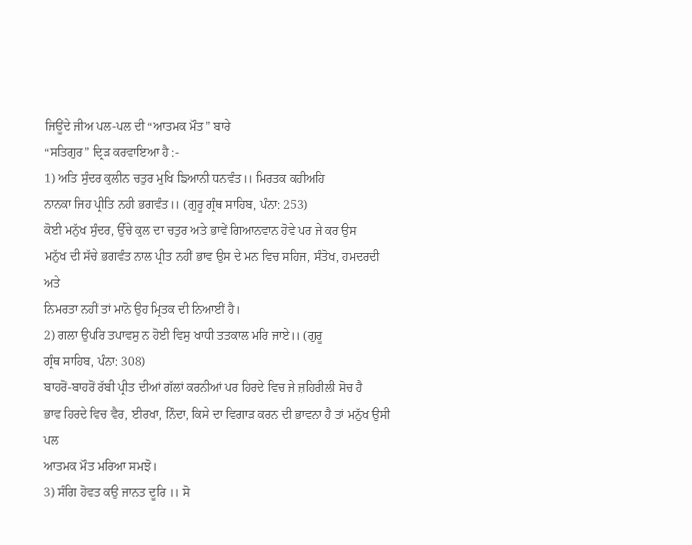ਜਿਊਂਦੇ ਜੀਅ ਪਲ-ਪਲ ਦੀ “ਆਤਮਕ ਮੌਤ” ਬਾਰੇ
“ਸਤਿਗੁਰ” ਦ੍ਰਿੜ ਕਰਵਾਇਆ ਹੈ :-
1) ਅਤਿ ਸੁੰਦਰ ਕੁਲੀਨ ਚਤੁਰ ਮੁਖਿ ਙਿਆਨੀ ਧਨਵੰਤ।। ਮਿਰਤਕ ਕਹੀਅਹਿ
ਨਾਨਕਾ ਜਿਹ ਪ੍ਰੀਤਿ ਨਹੀ ਭਗਵੰਤ।। (ਗੁਰੂ ਗ੍ਰੰਥ ਸਾਹਿਬ, ਪੰਨਾ: 253)
ਕੋਈ ਮਨੁੱਖ ਸੁੰਦਰ, ਉੱਚੇ ਕੁਲ ਦਾ ਚਤੁਰ ਅਤੇ ਭਾਵੇਂ ਗਿਆਨਵਾਨ ਹੋਵੇ ਪਰ ਜੇ ਕਰ ਉਸ
ਮਨੁੱਖ ਦੀ ਸੱਚੇ ਭਗਵੰਤ ਨਾਲ ਪ੍ਰੀਤ ਨਹੀਂ ਭਾਵ ਉਸ ਦੇ ਮਨ ਵਿਚ ਸਹਿਜ, ਸੰਤੋਖ, ਹਮਦਰਦੀ ਅਤੇ
ਨਿਮਰਤਾ ਨਹੀਂ ਤਾਂ ਮਾਨੋ ਉਹ ਮ੍ਰਿਤਕ ਦੀ ਨਿਆਈਂ ਹੈ।
2) ਗਲਾ ਉਪਰਿ ਤਪਾਵਸੁ ਨ ਹੋਈ ਵਿਸੁ ਖਾਧੀ ਤਤਕਾਲ ਮਰਿ ਜਾਏ।। (ਗੁਰੂ
ਗ੍ਰੰਥ ਸਾਹਿਬ, ਪੰਨਾ: 308)
ਬਾਹਰੋਂ-ਬਾਹਰੋਂ ਰੱਬੀ ਪ੍ਰੀਤ ਦੀਆਂ ਗੱਲਾਂ ਕਰਨੀਆਂ ਪਰ ਹਿਰਦੇ ਵਿਚ ਜੇ ਜ਼ਹਿਰੀਲੀ ਸੋਚ ਹੈ
ਭਾਵ ਹਿਰਦੇ ਵਿਚ ਵੈਰ, ਈਰਖਾ, ਨਿੰਦਾ, ਕਿਸੇ ਦਾ ਵਿਗਾੜ ਕਰਨ ਦੀ ਭਾਵਨਾ ਹੈ ਤਾਂ ਮਨੁੱਖ ਉਸੀ ਪਲ
ਆਤਮਕ ਮੌਤ ਮਰਿਆ ਸਮਝੋ।
3) ਸੰਗਿ ਹੋਵਤ ਕਉ ਜਾਨਤ ਦੂਰਿ ।। ਸੋ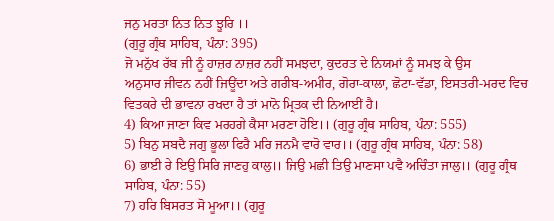ਜਨੁ ਮਰਤਾ ਨਿਤ ਨਿਤ ਝੂਰਿ ।।
(ਗੁਰੂ ਗ੍ਰੰਥ ਸਾਹਿਬ, ਪੰਨਾ: 395)
ਜੋ ਮਨੁੱਖ ਰੱਬ ਜੀ ਨੂੰ ਹਾਜ਼ਰ ਨਾਜ਼ਰ ਨਹੀਂ ਸਮਝਦਾ, ਕੁਦਰਤ ਦੇ ਨਿਯਮਾਂ ਨੂੰ ਸਮਝ ਕੇ ਉਸ
ਅਨੁਸਾਰ ਜੀਵਨ ਨਹੀਂ ਜਿਊਂਦਾ ਅਤੇ ਗਰੀਬ-ਅਮੀਰ, ਗੋਰਾ-ਕਾਲਾ, ਛੋਟਾ-ਵੱਡਾ, ਇਸਤਰੀ-ਮਰਦ ਵਿਚ
ਵਿਤਕਰੇ ਦੀ ਭਾਵਨਾ ਰਖਦਾ ਹੈ ਤਾਂ ਮਾਨੋ ਮ੍ਰਿਤਕ ਦੀ ਨਿਆਈਂ ਹੈ।
4) ਕਿਆ ਜਾਣਾ ਕਿਵ ਮਰਹਗੇ ਕੈਸਾ ਮਰਣਾ ਹੋਇ।। (ਗੁਰੂ ਗ੍ਰੰਥ ਸਾਹਿਬ, ਪੰਨਾ: 555)
5) ਬਿਨੁ ਸਬਦੈ ਜਗੁ ਭੂਲਾ ਫਿਰੈ ਮਰਿ ਜਨਮੈ ਵਾਰੋ ਵਾਰ।। (ਗੁਰੂ ਗ੍ਰੰਥ ਸਾਹਿਬ, ਪੰਨਾ: 58)
6) ਭਾਈ ਰੇ ਇਉ ਸਿਰਿ ਜਾਣਹੁ ਕਾਲੁ।। ਜਿਉ ਮਛੀ ਤਿਉ ਮਾਣਸਾ ਪਵੈ ਅਚਿੰਤਾ ਜਾਲੁ।। (ਗੁਰੂ ਗ੍ਰੰਥ
ਸਾਹਿਬ, ਪੰਨਾ: 55)
7) ਹਰਿ ਬਿਸਰਤ ਸੋ ਮੂਆ।। (ਗੁਰੂ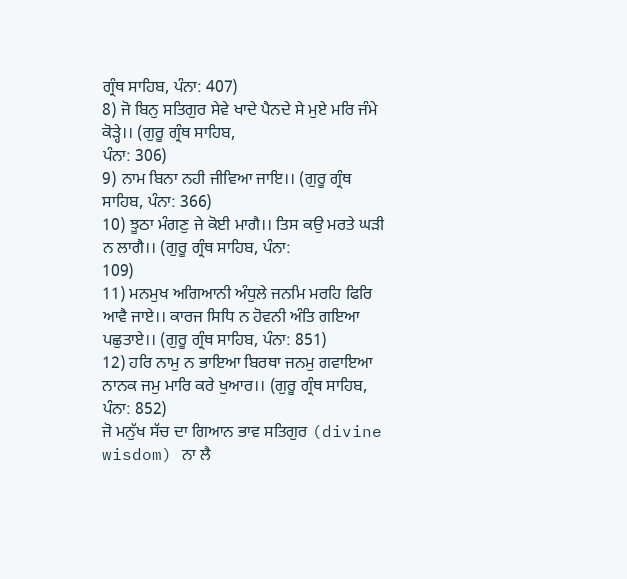ਗ੍ਰੰਥ ਸਾਹਿਬ, ਪੰਨਾ: 407)
8) ਜੋ ਬਿਨੁ ਸਤਿਗੁਰ ਸੇਵੇ ਖਾਦੇ ਪੈਨਦੇ ਸੇ ਮੁਏ ਮਰਿ ਜੰਮੇ ਕੋੜ੍ਹੇ।। (ਗੁਰੂ ਗ੍ਰੰਥ ਸਾਹਿਬ,
ਪੰਨਾ: 306)
9) ਨਾਮ ਬਿਨਾ ਨਹੀ ਜੀਵਿਆ ਜਾਇ।। (ਗੁਰੂ ਗ੍ਰੰਥ ਸਾਹਿਬ, ਪੰਨਾ: 366)
10) ਝੂਠਾ ਮੰਗਣੁ ਜੇ ਕੋਈ ਮਾਗੈ।। ਤਿਸ ਕਉ ਮਰਤੇ ਘੜੀ ਨ ਲਾਗੈ।। (ਗੁਰੂ ਗ੍ਰੰਥ ਸਾਹਿਬ, ਪੰਨਾ:
109)
11) ਮਨਮੁਖ ਅਗਿਆਨੀ ਅੰਧੁਲੇ ਜਨਮਿ ਮਰਹਿ ਫਿਰਿ ਆਵੈ ਜਾਏ।। ਕਾਰਜ ਸਿਧਿ ਨ ਹੋਵਨੀ ਅੰਤਿ ਗਇਆ
ਪਛੁਤਾਏ।। (ਗੁਰੂ ਗ੍ਰੰਥ ਸਾਹਿਬ, ਪੰਨਾ: 851)
12) ਹਰਿ ਨਾਮੁ ਨ ਭਾਇਆ ਬਿਰਥਾ ਜਨਮੁ ਗਵਾਇਆ ਨਾਨਕ ਜਮੁ ਮਾਰਿ ਕਰੇ ਖੁਆਰ।। (ਗੁਰੂ ਗ੍ਰੰਥ ਸਾਹਿਬ,
ਪੰਨਾ: 852)
ਜੋ ਮਨੁੱਖ ਸੱਚ ਦਾ ਗਿਆਨ ਭਾਵ ਸਤਿਗੁਰ (divine
wisdom) ਨਾ ਲੈ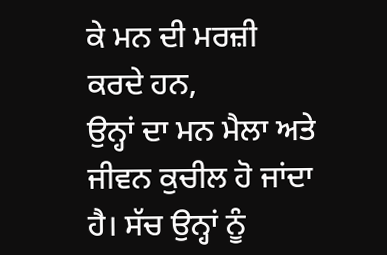ਕੇ ਮਨ ਦੀ ਮਰਜ਼ੀ ਕਰਦੇ ਹਨ,
ਉਨ੍ਹਾਂ ਦਾ ਮਨ ਮੈਲਾ ਅਤੇ ਜੀਵਨ ਕੁਚੀਲ ਹੋ ਜਾਂਦਾ ਹੈ। ਸੱਚ ਉਨ੍ਹਾਂ ਨੂੰ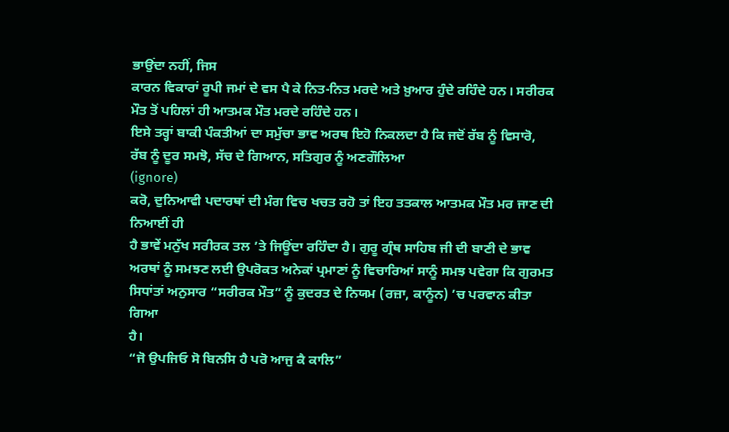ਭਾਉਂਦਾ ਨਹੀਂ, ਜਿਸ
ਕਾਰਨ ਵਿਕਾਰਾਂ ਰੂਪੀ ਜਮਾਂ ਦੇ ਵਸ ਪੈ ਕੇ ਨਿਤ-ਨਿਤ ਮਰਦੇ ਅਤੇ ਖ਼ੁਆਰ ਹੁੰਦੇ ਰਹਿੰਦੇ ਹਨ। ਸਰੀਰਕ
ਮੌਤ ਤੋਂ ਪਹਿਲਾਂ ਹੀ ਆਤਮਕ ਮੌਤ ਮਰਦੇ ਰਹਿੰਦੇ ਹਨ।
ਇਸੇ ਤਰ੍ਹਾਂ ਬਾਕੀ ਪੰਕਤੀਆਂ ਦਾ ਸਮੁੱਚਾ ਭਾਵ ਅਰਥ ਇਹੋ ਨਿਕਲਦਾ ਹੈ ਕਿ ਜਦੋਂ ਰੱਬ ਨੂੰ ਵਿਸਾਰੋ,
ਰੱਬ ਨੂੰ ਦੂਰ ਸਮਝੋ, ਸੱਚ ਦੇ ਗਿਆਨ, ਸਤਿਗੁਰ ਨੂੰ ਅਣਗੌਲਿਆ
(ignore)
ਕਰੋ, ਦੁਨਿਆਵੀ ਪਦਾਰਥਾਂ ਦੀ ਮੰਗ ਵਿਚ ਖਚਤ ਰਹੋ ਤਾਂ ਇਹ ਤਤਕਾਲ ਆਤਮਕ ਮੌਤ ਮਰ ਜਾਣ ਦੀ ਨਿਆਈਂ ਹੀ
ਹੈ ਭਾਵੇਂ ਮਨੁੱਖ ਸਰੀਰਕ ਤਲ ’ਤੇ ਜਿਊਂਦਾ ਰਹਿੰਦਾ ਹੈ। ਗੁਰੂ ਗ੍ਰੰਥ ਸਾਹਿਬ ਜੀ ਦੀ ਬਾਣੀ ਦੇ ਭਾਵ
ਅਰਥਾਂ ਨੂੰ ਸਮਝਣ ਲਈ ਉਪਰੋਕਤ ਅਨੇਕਾਂ ਪ੍ਰਮਾਣਾਂ ਨੂੰ ਵਿਚਾਰਿਆਂ ਸਾਨੂੰ ਸਮਝ ਪਵੇਗਾ ਕਿ ਗੁਰਮਤ
ਸਿਧਾਂਤਾਂ ਅਨੁਸਾਰ “ਸਰੀਰਕ ਮੌਤ” ਨੂੰ ਕੁਦਰਤ ਦੇ ਨਿਯਮ (ਰਜ਼ਾ, ਕਾਨੂੰਨ) ’ਚ ਪਰਵਾਨ ਕੀਤਾ ਗਿਆ
ਹੈ।
“ਜੋ ਉਪਜਿਓ ਸੋ ਬਿਨਸਿ ਹੈ ਪਰੋ ਆਜੁ ਕੈ ਕਾਲਿ”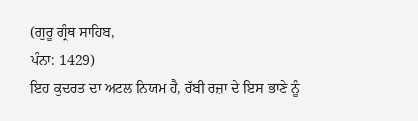(ਗੁਰੂ ਗ੍ਰੰਥ ਸਾਹਿਬ,
ਪੰਨਾ: 1429)
ਇਹ ਕੁਦਰਤ ਦਾ ਅਟਲ ਨਿਯਮ ਹੈ, ਰੱਬੀ ਰਜ਼ਾ ਦੇ ਇਸ ਭਾਣੇ ਨੂੰ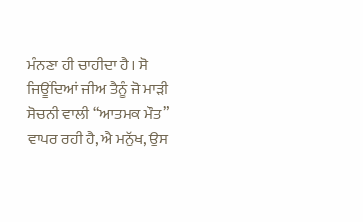ਮੰਨਣਾ ਹੀ ਚਾਹੀਦਾ ਹੈ। ਸੋ
ਜਿਊਂਦਿਆਂ ਜੀਅ ਤੈਨੂੰ ਜੋ ਮਾੜੀ ਸੋਚਨੀ ਵਾਲੀ “ਆਤਮਕ ਮੌਤ” ਵਾਪਰ ਰਹੀ ਹੈ, ਐ ਮਨੁੱਖ, ਉਸ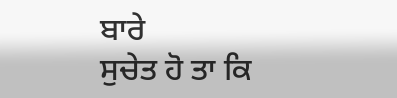ਬਾਰੇ
ਸੁਚੇਤ ਹੋ ਤਾ ਕਿ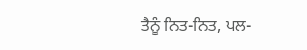ਤੈਨੂੰ ਨਿਤ-ਨਿਤ, ਪਲ-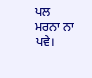ਪਲ ਮਰਨਾ ਨਾ ਪਵੇ।